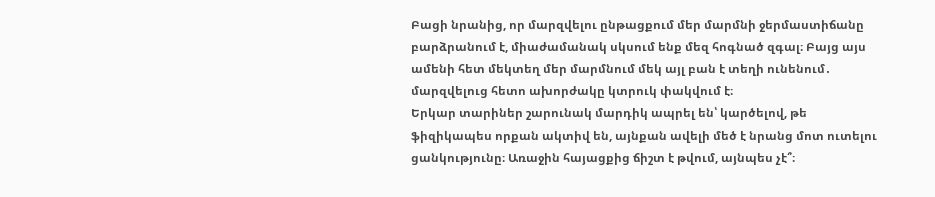Բացի նրանից, որ մարզվելու ընթացքում մեր մարմնի ջերմաստիճանը բարձրանում է, միաժամանակ սկսում ենք մեզ հոգնած զգալ։ Բայց այս ամենի հետ մեկտեղ մեր մարմնում մեկ այլ բան է տեղի ունենում․ մարզվելուց հետո ախորժակը կտրուկ փակվում է։
Երկար տարիներ շարունակ մարդիկ ապրել են՝ կարծելով, թե ֆիզիկապես որքան ակտիվ են, այնքան ավելի մեծ է նրանց մոտ ուտելու ցանկությունը։ Առաջին հայացքից ճիշտ է թվում, այնպես չէ՞։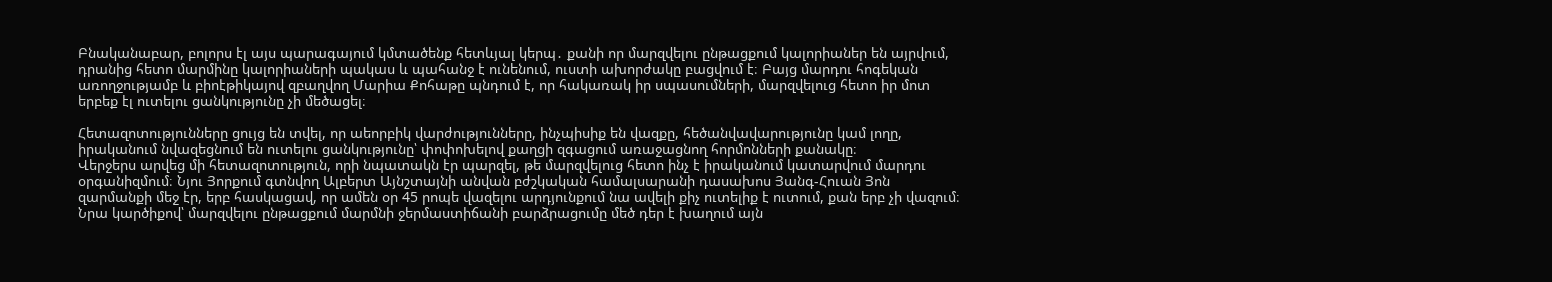Բնականաբար, բոլորս էլ այս պարագայում կմտածենք հետևյալ կերպ․ քանի որ մարզվելու ընթացքում կալորիաներ են այրվում, դրանից հետո մարմինը կալորիաների պակաս և պահանջ է ունենում, ուստի ախորժակը բացվում է։ Բայց մարդու հոգեկան առողջությամբ և բիոէթիկայով զբաղվող Մարիա Քոհաթը պնդում է, որ հակառակ իր սպասումների, մարզվելուց հետո իր մոտ երբեք էլ ուտելու ցանկությունը չի մեծացել։

Հետազոտությունները ցույց են տվել, որ աեորբիկ վարժությունները, ինչպիսիք են վազքը, հեծանվավարությունը կամ լողը, իրականում նվազեցնում են ուտելու ցանկությունը՝ փոփոխելով քաղցի զգացում առաջացնող հորմոնների քանակը։
Վերջերս արվեց մի հետազոտություն, որի նպատակն էր պարզել, թե մարզվելուց հետո ինչ է իրականում կատարվում մարդու օրգանիզմում։ Նյու Յորքում գտնվող Ալբերտ Այնշտայնի անվան բժշկական համալսարանի դասախոս Յանգ-Հուան Յոն զարմանքի մեջ էր, երբ հասկացավ, որ ամեն օր 45 րոպե վազելու արդյունքում նա ավելի քիչ ուտելիք է ուտում, քան երբ չի վազում։ Նրա կարծիքով՝ մարզվելու ընթացքում մարմնի ջերմաստիճանի բարձրացումը մեծ դեր է խաղում այն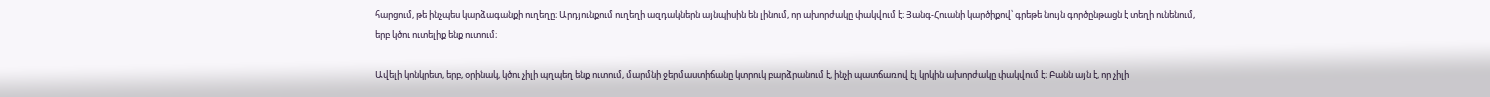հարցում, թե ինչպես կարձագանքի ուղեղը։ Արդյունքում ուղեղի ազդակներն այնպիսին են լինում, որ ախորժակը փակվում է։ Յանգ-Հուանի կարծիքով՝ գրեթե նույն գործընթացն է տեղի ունենում, երբ կծու ուտելիք ենք ուտում։

Ավելի կոնկրետ, երբ, օրինակ, կծու չիլի պղպեղ ենք ուտում, մարմնի ջերմաստիճանը կտրուկ բարձրանում է, ինչի պատճառով էլ կրկին ախորժակը փակվում է։ Բանն այն է, որ չիլի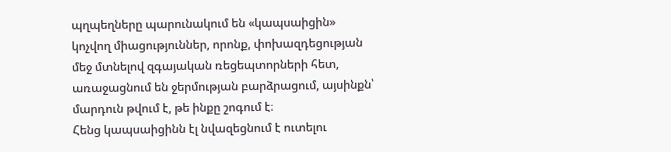պղպեղները պարունակում են «կապսաիցին» կոչվող միացություններ, որոնք, փոխազդեցության մեջ մտնելով զգայական ռեցեպտորների հետ, առաջացնում են ջերմության բարձրացում, այսինքն՝ մարդուն թվում է, թե ինքը շոգում է։
Հենց կապսաիցինն էլ նվազեցնում է ուտելու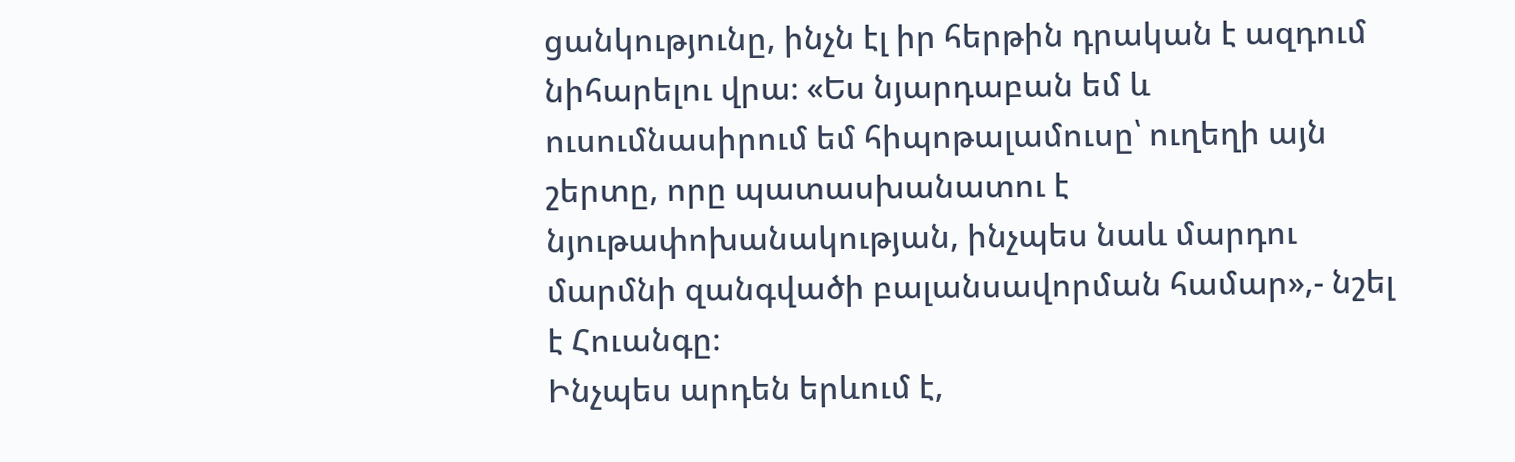ցանկությունը, ինչն էլ իր հերթին դրական է ազդում նիհարելու վրա։ «Ես նյարդաբան եմ և ուսումնասիրում եմ հիպոթալամուսը՝ ուղեղի այն շերտը, որը պատասխանատու է նյութափոխանակության, ինչպես նաև մարդու մարմնի զանգվածի բալանսավորման համար»,- նշել է Հուանգը։
Ինչպես արդեն երևում է,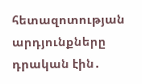հետազոտության արդյունքները դրական էին․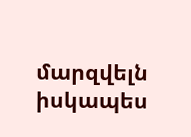մարզվելն իսկապես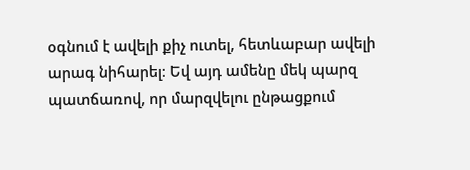օգնում է ավելի քիչ ուտել, հետևաբար ավելի արագ նիհարել։ Եվ այդ ամենը մեկ պարզ պատճառով, որ մարզվելու ընթացքում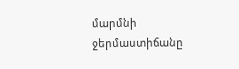մարմնի ջերմաստիճանը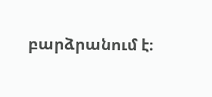բարձրանում է։